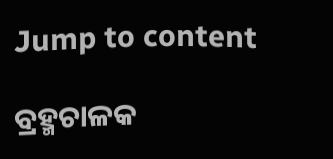Jump to content

ବ୍ରହ୍ମଚାଳକ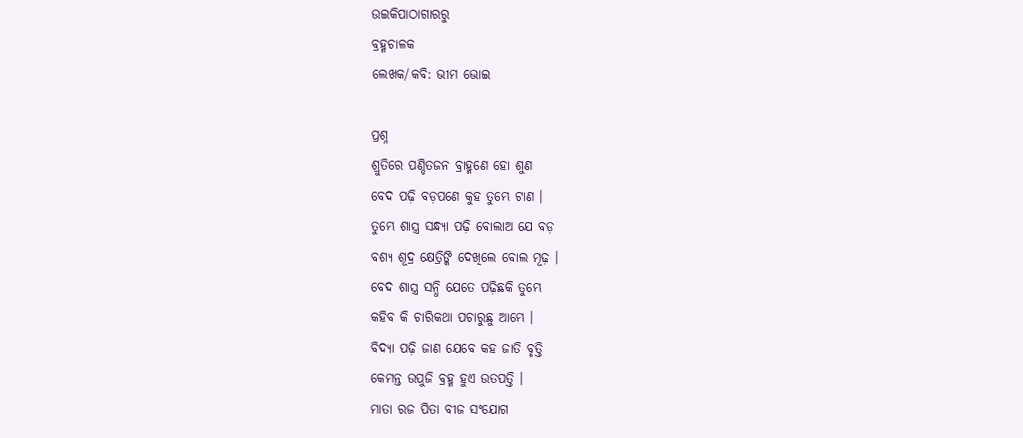ଉଇକିପାଠାଗାର‌ରୁ
ବ୍ରହ୍ମଚାଳକ
ଲେଖକ/କବି: ଭୀମ ଭୋଇ

ପ୍ରଶ୍ନ
ଶ୍ରୁତିରେ ପଣ୍ଡିତଜନ ବ୍ରାହ୍ମଣେ ହୋ ଶୁଣ
ବେଦ ପଢ଼ି ବଡ଼ପଣେ କୁହ ତୁମ୍ଭେ ଟାଣ ।
ତୁମ୍ଭେ ଶାସ୍ତ୍ର ସନ୍ଧ୍ୟା ପଢ଼ି ବୋଲାଅ ଯେ ବଡ଼
ବଶ୍ୟ ଶୂଦ୍ର କ୍ଷେତ୍ରିଙ୍କି ଦେଖିଲେ ବୋଲ ମୂଢ଼ ।
ବେଦ ଶାସ୍ତ୍ର ସନ୍ଧି ଯେତେ ପଢ଼ିଛକି ତୁମ୍ଭେ
କହିବ କି ଚାରିକଥା ପଚାରୁଛୁ ଆମ୍ଭେ ।
ବିଦ୍ୟା ପଢ଼ି ଜାଣ ଯେବେ କହ ଜାତି ବୃତ୍ତି
କେମନ୍ତ ଉପୁଜି ବ୍ରହ୍ମ ହୁଏ ଉତପତ୍ତି ।
ମାତା ରଜ ପିତା ବୀଜ ସଂଯୋଗ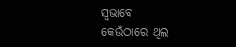ସ୍ୱଭାବେ
କେଉଁଠାରେ ଥିଲ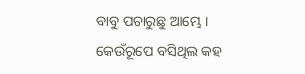ବାବୁ ପଚାରୁଛୁ ଆମ୍ଭେ ।
କେଉଁରୂପେ ବସିଥିଲ କହ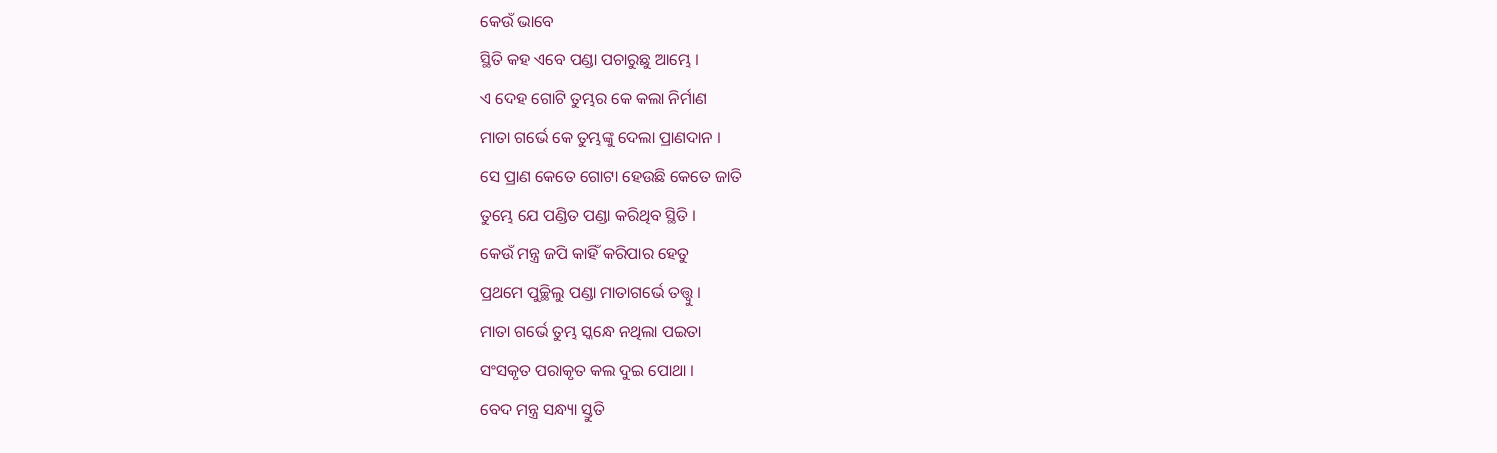କେଉଁ ଭାବେ
ସ୍ଥିତି କହ ଏବେ ପଣ୍ଡା ପଚାରୁଛୁ ଆମ୍ଭେ ।
ଏ ଦେହ ଗୋଟି ତୁମ୍ଭର କେ କଲା ନିର୍ମାଣ
ମାତା ଗର୍ଭେ କେ ତୁମ୍ଭଙ୍କୁ ଦେଲା ପ୍ରାଣଦାନ ।
ସେ ପ୍ରାଣ କେତେ ଗୋଟା ହେଉଛି କେତେ ଜାତି
ତୁମ୍ଭେ ଯେ ପଣ୍ଡିତ ପଣ୍ଡା କରିଥିବ ସ୍ଥିତି ।
କେଉଁ ମନ୍ତ୍ର ଜପି କାହିଁ କରିପାର ହେତୁ
ପ୍ରଥମେ ପୁଚ୍ଛିଲୁ ପଣ୍ଡା ମାତାଗର୍ଭେ ତତ୍ତ୍ୱୁ ।
ମାତା ଗର୍ଭେ ତୁମ୍ଭ ସ୍କନ୍ଧେ ନଥିଲା ପଇତା
ସଂସକୃତ ପରାକୃତ କଲ ଦୁଇ ପୋଥା ।
ବେଦ ମନ୍ତ୍ର ସନ୍ଧ୍ୟା ସ୍ତୁତି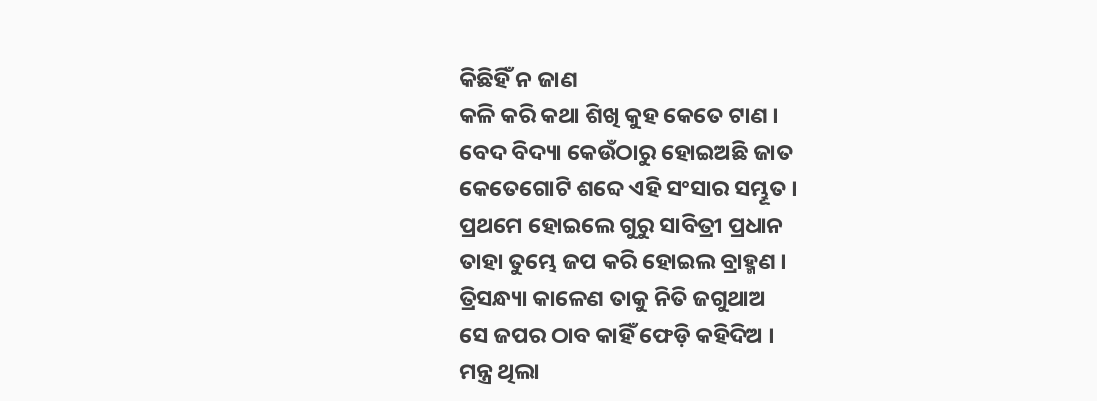କିଛିହିଁ ନ ଜାଣ
କଳି କରି କଥା ଶିଖି କୁହ କେତେ ଟାଣ ।
ବେଦ ବିଦ୍ୟା କେଉଁଠାରୁ ହୋଇଅଛି ଜାତ
କେତେଗୋଟି ଶବ୍ଦେ ଏହି ସଂସାର ସମ୍ଭୂତ ।
ପ୍ରଥମେ ହୋଇଲେ ଗୁରୁ ସାବିତ୍ରୀ ପ୍ରଧାନ
ତାହା ତୁମ୍ଭେ ଜପ କରି ହୋଇଲ ବ୍ରାହ୍ମଣ ।
ତ୍ରିସନ୍ଧ୍ୟା କାଳେଣ ତାକୁ ନିତି ଜଗୁଥାଅ
ସେ ଜପର ଠାବ କାହିଁ ଫେଡ଼ି କହିଦିଅ ।
ମନ୍ତ୍ର ଥିଲା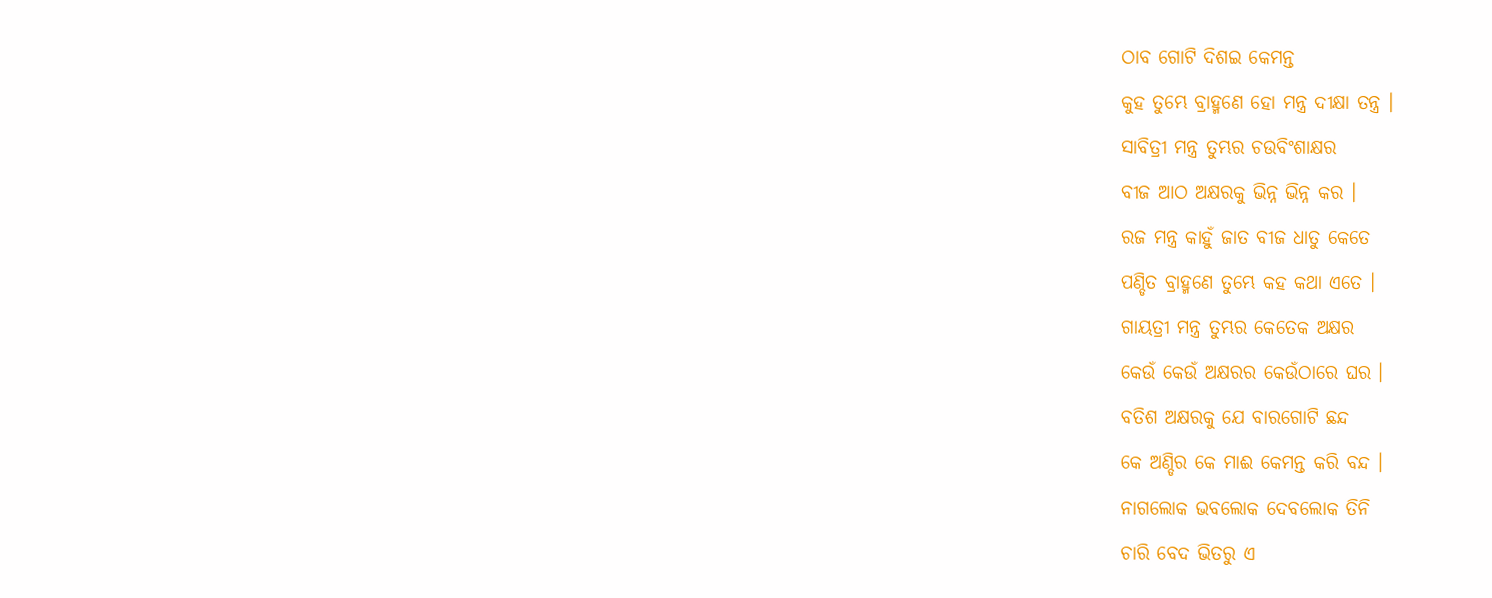ଠାବ ଗୋଟି ଦିଶଇ କେମନ୍ତ
କୁହ ତୁମ୍ଭେ ବ୍ରାହ୍ମଣେ ହୋ ମନ୍ତ୍ର ଦୀକ୍ଷା ତନ୍ତ୍ର ।
ସାବିତ୍ରୀ ମନ୍ତ୍ର ତୁମ୍ଭର ଚଉବିଂଶାକ୍ଷର
ବୀଜ ଆଠ ଅକ୍ଷରକୁ ଭିନ୍ନ ଭିନ୍ନ କର ।
ରଜ ମନ୍ତ୍ର କାହୁଁ ଜାତ ବୀଜ ଧାତୁ କେତେ
ପଣ୍ଡିତ ବ୍ରାହ୍ମଣେ ତୁମ୍ଭେ କହ କଥା ଏତେ ।
ଗାୟତ୍ରୀ ମନ୍ତ୍ର ତୁମ୍ଭର କେତେକ ଅକ୍ଷର
କେଉଁ କେଉଁ ଅକ୍ଷରର କେଉଁଠାରେ ଘର ।
ବତିଶ ଅକ୍ଷରକୁ ଯେ ବାରଗୋଟି ଛନ୍ଦ
କେ ଅଣ୍ଡିର କେ ମାଈ କେମନ୍ତ କରି ବନ୍ଦ ।
ନାଗଲୋକ ଭବଲୋକ ଦେବଲୋକ ତିନି
ଚାରି ବେଦ ଭିତରୁ ଏ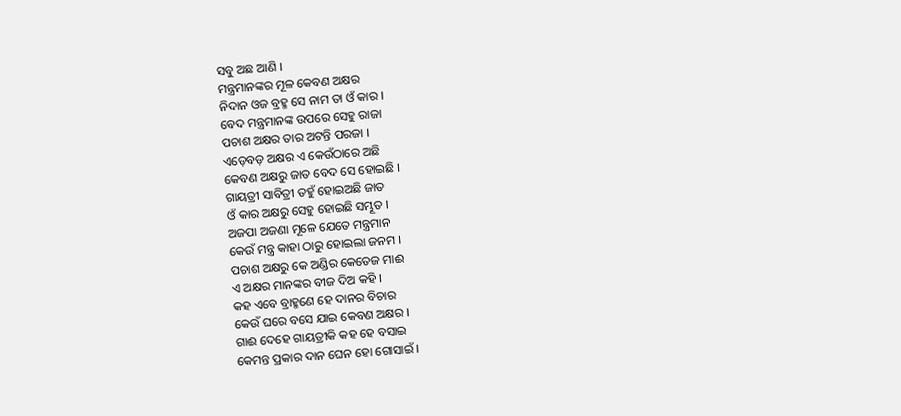ସବୁ ଅଛ ଆଣି ।
ମନ୍ତ୍ରମାନଙ୍କର ମୂଳ କେବଣ ଅକ୍ଷର
ନିଦାନ ଓଜ ବ୍ରହ୍ମ ସେ ନାମ ତା ଓଁ କାର ।
ବେଦ ମନ୍ତ୍ରମାନଙ୍କ ଉପରେ ସେହୁ ରାଜା
ପଚାଶ ଅକ୍ଷର ତାର ଅଟନ୍ତି ପରଜା ।
ଏଡ଼େବଡ଼ ଅକ୍ଷର ଏ କେଉଁଠାରେ ଅଛି
କେବଣ ଅକ୍ଷରୁ ଜାତ ବେଦ ସେ ହୋଇଛି ।
ଗାୟତ୍ରୀ ସାବିତ୍ରୀ ତହୁଁ ହୋଇଅଛି ଜାତ
ଓଁ କାର ଅକ୍ଷରୁ ସେହୁ ହୋଇଛି ସମ୍ଭୂତ ।
ଅଜପା ଅଜଣା ମୂଳେ ଯେତେ ମନ୍ତ୍ରମାନ
କେଉଁ ମନ୍ତ୍ର କାହା ଠାରୁ ହୋଇଲା ଜନମ ।
ପଚାଶ ଅକ୍ଷରୁ କେ ଅଣ୍ଡିର କେତେଜ ମାଈ
ଏ ଅକ୍ଷର ମାନଙ୍କର ବୀଜ ଦିଅ କହି ।
କହ ଏବେ ବ୍ରାହ୍ମଣେ ହେ ଦାନର ବିଚାର
କେଉଁ ଘରେ ବସେ ଯାଇ କେବଣ ଅକ୍ଷର ।
ଗାଈ ଦେହେ ଗାୟତ୍ରୀକି କହ ହେ ବସାଇ
କେମନ୍ତ ପ୍ରକାର ଦାନ ଘେନ ହୋ ଗୋସାଇଁ ।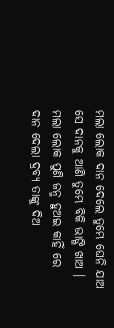ମଲା ଲୋକ ଦାନ ଦେଲେ ତୁମ୍ଭେ ଘେନି ଯାଅ
ସେ ଦାନକୁ ଆଣି ତୁମ୍ଭେ ବିକି ଭାଙ୍ଗି ଖାଅ ।
ମଲା ଲୋକ ପୁଣି ଜନ୍ମ ହୁଅଇ କାହିଁ ରେ
ଦାନ ଦେଲା ଦ୍ରବ୍ୟ ତାଙ୍କୁ ଦିଅ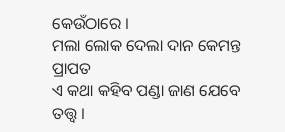କେଉଁଠାରେ ।
ମଲା ଲୋକ ଦେଲା ଦାନ କେମନ୍ତ ପ୍ରାପତ
ଏ କଥା କହିବ ପଣ୍ଡା ଜାଣ ଯେବେ ତତ୍ତ୍ୱ ।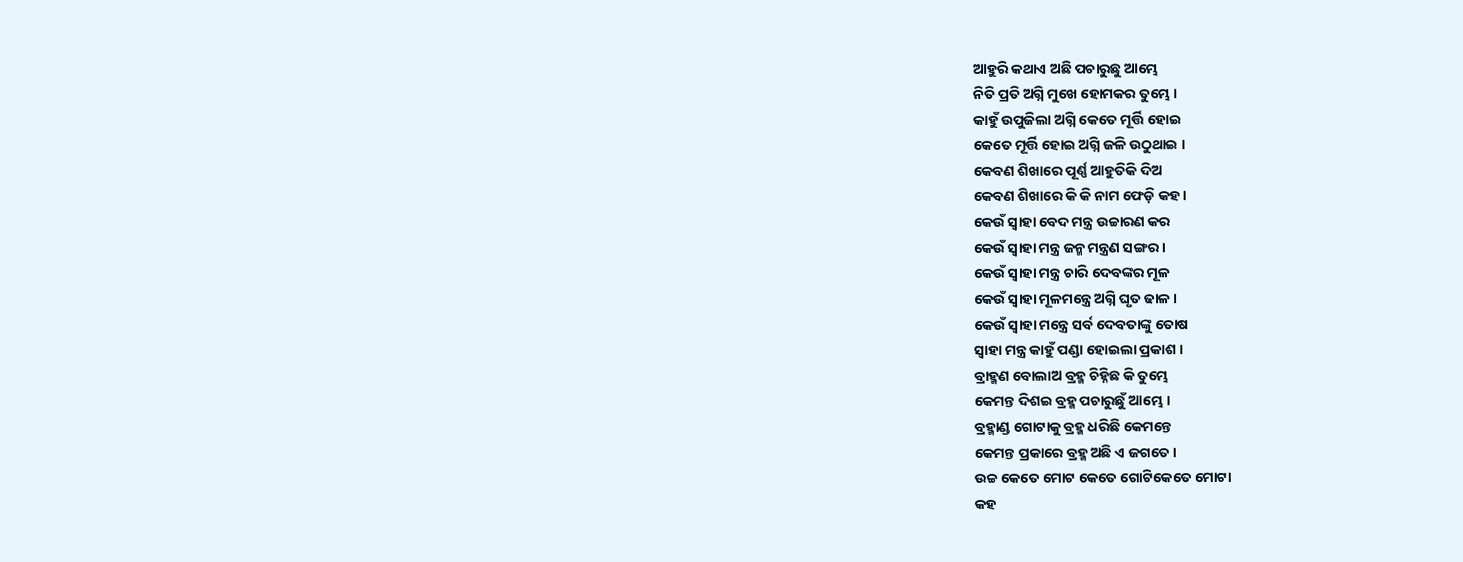ଆହୁରି କଥାଏ ଅଛି ପଚାରୁଛୁ ଆମ୍ଭେ
ନିତି ପ୍ରତି ଅଗ୍ନି ମୁଖେ ହୋମକର ତୁମ୍ଭେ ।
କାହୁଁ ଉପୁଜିଲା ଅଗ୍ନି କେତେ ମୂର୍ତ୍ତି ହୋଇ
କେତେ ମୂର୍ତ୍ତି ହୋଇ ଅଗ୍ନି ଜଳି ଉଠୁଥାଇ ।
କେବଣ ଶିଖାରେ ପୂର୍ଣ୍ଣ ଆହୁତିକି ଦିଅ
କେବଣ ଶିଖାରେ କି କି ନାମ ଫେଡ଼ି କହ ।
କେଉଁ ସ୍ୱାହା ବେଦ ମନ୍ତ୍ର ଉଚ୍ଚାରଣ କର
କେଉଁ ସ୍ୱାହା ମନ୍ତ୍ର ଜନ୍ମ ମନ୍ତ୍ରଣ ସଙ୍ଗର ।
କେଉଁ ସ୍ୱାହା ମନ୍ତ୍ର ଚାରି ଦେବଙ୍କର ମୂଳ
କେଉଁ ସ୍ୱାହା ମୂଳମନ୍ତ୍ରେ ଅଗ୍ନି ଘୃତ ଢାଳ ।
କେଉଁ ସ୍ୱାହା ମନ୍ତ୍ରେ ସର୍ବ ଦେବତାଙ୍କୁ ତୋଷ
ସ୍ୱାହା ମନ୍ତ୍ର କାହୁଁ ପଣ୍ଡା ହୋଇଲା ପ୍ରକାଶ ।
ବ୍ରାହ୍ମଣ ବୋଲାଅ ବ୍ରହ୍ମ ଚିହ୍ନିଛ କି ତୁମ୍ଭେ
କେମନ୍ତ ଦିଶଇ ବ୍ରହ୍ମ ପଚାରୁଛୁଁ ଆମ୍ଭେ ।
ବ୍ରହ୍ମାଣ୍ଡ ଗୋଟାକୁ ବ୍ରହ୍ମ ଧରିଛି କେମନ୍ତେ
କେମନ୍ତ ପ୍ରକାରେ ବ୍ରହ୍ମ ଅଛି ଏ ଜଗତେ ।
ଉଚ୍ଚ କେତେ ମୋଟ କେତେ ଗୋଟିକେତେ ମୋଟା
କହ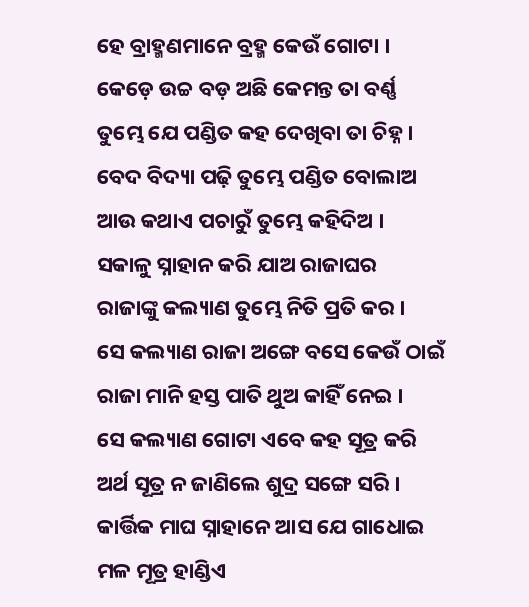ହେ ବ୍ରାହ୍ମଣମାନେ ବ୍ରହ୍ମ କେଉଁ ଗୋଟା ।
କେଡ଼େ ଉଚ୍ଚ ବଡ଼ ଅଛି କେମନ୍ତ ତା ବର୍ଣ୍ଣ
ତୁମ୍ଭେ ଯେ ପଣ୍ଡିତ କହ ଦେଖିବା ତା ଚିହ୍ନ ।
ବେଦ ବିଦ୍ୟା ପଢ଼ି ତୁମ୍ଭେ ପଣ୍ଡିତ ବୋଲାଅ
ଆଉ କଥାଏ ପଚାରୁଁ ତୁମ୍ଭେ କହିଦିଅ ।
ସକାଳୁ ସ୍ନାହାନ କରି ଯାଅ ରାଜାଘର
ରାଜାଙ୍କୁ କଲ୍ୟାଣ ତୁମ୍ଭେ ନିତି ପ୍ରତି କର ।
ସେ କଲ୍ୟାଣ ରାଜା ଅଙ୍ଗେ ବସେ କେଉଁ ଠାଇଁ
ରାଜା ମାନି ହସ୍ତ ପାତି ଥୁଅ କାହିଁ ନେଇ ।
ସେ କଲ୍ୟାଣ ଗୋଟା ଏବେ କହ ସୂତ୍ର କରି
ଅର୍ଥ ସୂତ୍ର ନ ଜାଣିଲେ ଶୁଦ୍ର ସଙ୍ଗେ ସରି ।
କାର୍ତ୍ତିକ ମାଘ ସ୍ନାହାନେ ଆସ ଯେ ଗାଧୋଇ
ମଳ ମୂତ୍ର ହାଣ୍ଡିଏ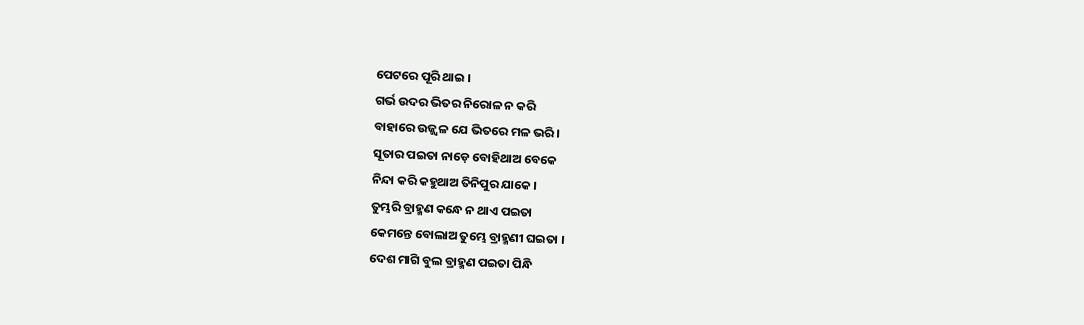ପେଟରେ ପୂରି ଥାଇ ।
ଗର୍ଭ ଉଦର ଭିତର ନିରୋଳ ନ କରି
ବାହାରେ ଉଜ୍ଜ୍ୱଳ ଯେ ଭିତରେ ମଳ ଭରି ।
ସୂତାର ପଇତା ନାଡ଼େ ବୋହିଥାଅ ବେକେ
ନିନ୍ଦା କରି କହୁଥାଅ ତିନିପୁର ଯାକେ ।
ତୁମ୍ଭରି ବ୍ରାହ୍ମଣ କନ୍ଧେ ନ ଥାଏ ପଇତା
କେମନ୍ତେ ବୋଲାଅ ତୁମ୍ଭେ ବ୍ରାହ୍ମଣୀ ଘଇତା ।
ଦେଶ ମାଗି ବୁଲ ବ୍ରାହ୍ମଣ ପଇତା ପିନ୍ଧି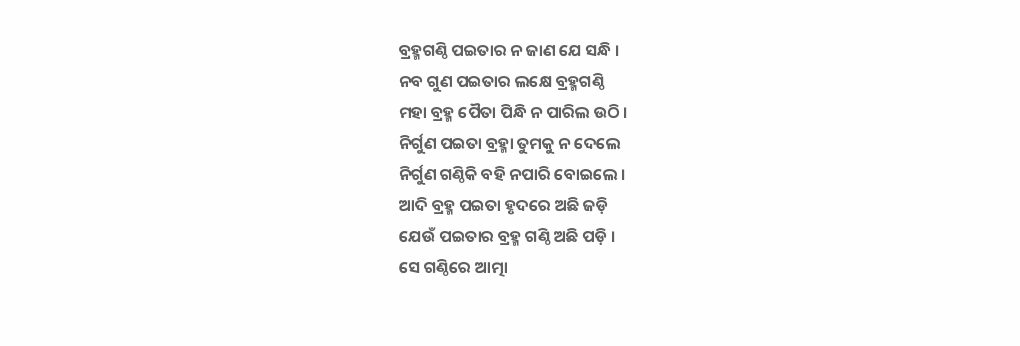ବ୍ରହ୍ମଗଣ୍ଠି ପଇତାର ନ ଜାଣ ଯେ ସନ୍ଧି ।
ନବ ଗୁଣ ପଇତାର ଲକ୍ଷେ ବ୍ରହ୍ମଗଣ୍ଠି
ମହା ବ୍ରହ୍ମ ପୈତା ପିନ୍ଧି ନ ପାରିଲ ଉଠି ।
ନିର୍ଗୁଣ ପଇତା ବ୍ରହ୍ମା ତୁମକୁ ନ ଦେଲେ
ନିର୍ଗୁଣ ଗଣ୍ଠିକି ବହି ନପାରି ବୋଇଲେ ।
ଆଦି ବ୍ରହ୍ମ ପଇତା ହୃଦରେ ଅଛି ଜଡ଼ି
ଯେଉଁ ପଇତାର ବ୍ରହ୍ମ ଗଣ୍ଠି ଅଛି ପଡ଼ି ।
ସେ ଗଣ୍ଠିରେ ଆତ୍ମା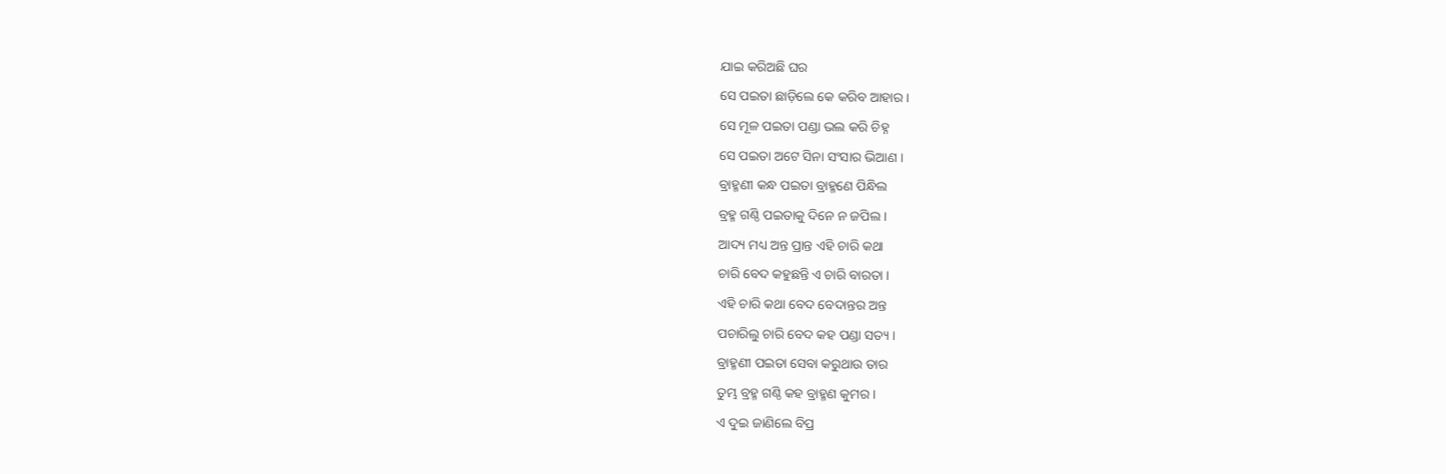ଯାଇ କରିଅଛି ଘର
ସେ ପଇତା ଛାଡ଼ିଲେ କେ କରିବ ଆହାର ।
ସେ ମୂଳ ପଇତା ପଣ୍ଡା ଭଲ କରି ଚିହ୍ନ
ସେ ପଇତା ଅଟେ ସିନା ସଂସାର ଭିଆଣ ।
ବ୍ରାହ୍ମଣୀ କନ୍ଧ ପଇତା ବ୍ରାହ୍ମଣେ ପିନ୍ଧିଲ
ବ୍ରହ୍ମ ଗଣ୍ଠି ପଇତାକୁ ଦିନେ ନ ଜପିଲ ।
ଆଦ୍ୟ ମଧ୍ୟ ଅନ୍ତ ପ୍ରାନ୍ତ ଏହି ଚାରି କଥା
ଚାରି ବେଦ କହୁଛନ୍ତି ଏ ଚାରି ବାରତା ।
ଏହି ଚାରି କଥା ବେଦ ବେଦାନ୍ତର ଅନ୍ତ
ପଚାରିଲୁ ଚାରି ବେଦ କହ ପଣ୍ଡା ସତ୍ୟ ।
ବ୍ରାହ୍ମଣୀ ପଇତା ସେବା କରୁଥାଉ ତାର
ତୁମ୍ଭ ବ୍ରହ୍ମ ଗଣ୍ଠି କହ ବ୍ରାହ୍ମଣ କୁମର ।
ଏ ଦୁଇ ଜାଣିଲେ ବିପ୍ର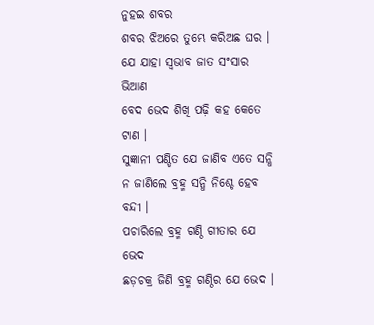ନୁହଇ ଶବର
ଶବର ଝିଅରେ ତୁମ୍ଭେ କରିଅଛ ଘର ।
ଯେ ଯାହା ସ୍ୱଭାବ ଜାତ ସଂସାର ଭିଆଣ
ବେଦ ଭେଦ ଶିଖି ପଢ଼ି କହ କେତେ ଟାଣ ।
ସୁଜ୍ଞାନୀ ପଣ୍ଡିତ ଯେ ଜାଣିବ ଏତେ ସନ୍ଧି
ନ ଜାଣିଲେ ବ୍ରହ୍ମ ସନ୍ଧି ନିଶ୍ଚେ ହେବ ବନ୍ଦୀ ।
ପଚାରିଲେ ବ୍ରହ୍ମ ଗଣ୍ଠି ଗୀତାର ଯେ ଭେଦ
ଛଡ଼ଚକ୍ର ଜିଣି ବ୍ରହ୍ମ ଗଣ୍ଠିର ଯେ ଭେଦ ।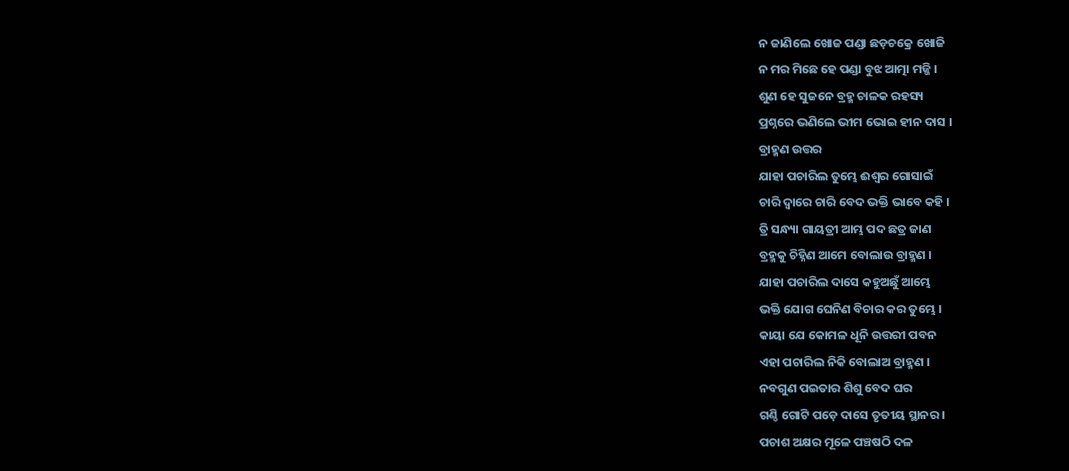ନ ଜାଣିଲେ ଖୋଜ ପଣ୍ଡା ଛଡ଼ଚକ୍ରେ ଖୋଜି
ନ ମର ମିଛେ ହେ ପଣ୍ଡା ବୁଝ ଆତ୍ମା ମଜ୍ଜି ।
ଶୁଣ ହେ ସୁଜନେ ବ୍ରହ୍ମ ଚାଳକ ରହସ୍ୟ
ପ୍ରଶ୍ନରେ ଭଣିଲେ ଭୀମ ଭୋଇ ହୀନ ଦାସ ।
ବ୍ରାହ୍ମଣ ଉତ୍ତର
ଯାହା ପଚାରିଲ ତୁମ୍ଭେ ଈଶ୍ୱର ଗୋସାଇଁ
ଚାରି ଦ୍ୱାରେ ଚାରି ବେଦ ଭକ୍ତି ଭାବେ କହି ।
ତ୍ରି ସନ୍ଧ୍ୟା ଗାୟତ୍ରୀ ଆମ୍ଭ ପଦ ଛତ୍ର ଜାଣ
ବ୍ରହ୍ମକୁ ଚିହ୍ନିଣ ଆମେ ବୋଲାଉ ବ୍ରାହ୍ମଣ ।
ଯାହା ପଚାରିଲ ଦାସେ କହୁଅଛୁଁ ଆମ୍ଭେ
ଭକ୍ତି ଯୋଗ ଘେନିଣ ବିଚାର କର ତୁମ୍ଭେ ।
କାୟା ଯେ କୋମଳ ଧୂନି ଉତ୍ତରୀ ପବନ
ଏହା ପଚାରିଲ ନିକି ବୋଲାଅ ବ୍ରାହ୍ମଣ ।
ନବଗୁଣ ପଇତାର ଶିଶୁ ବେଦ ଘର
ଗଣ୍ଠି ଗୋଟି ପଡ଼େ ଦାସେ ତୃତୀୟ ସ୍ଥାନର ।
ପଚାଶ ଅକ୍ଷର ମୂଳେ ପଞ୍ଚଷଠି ଦଳ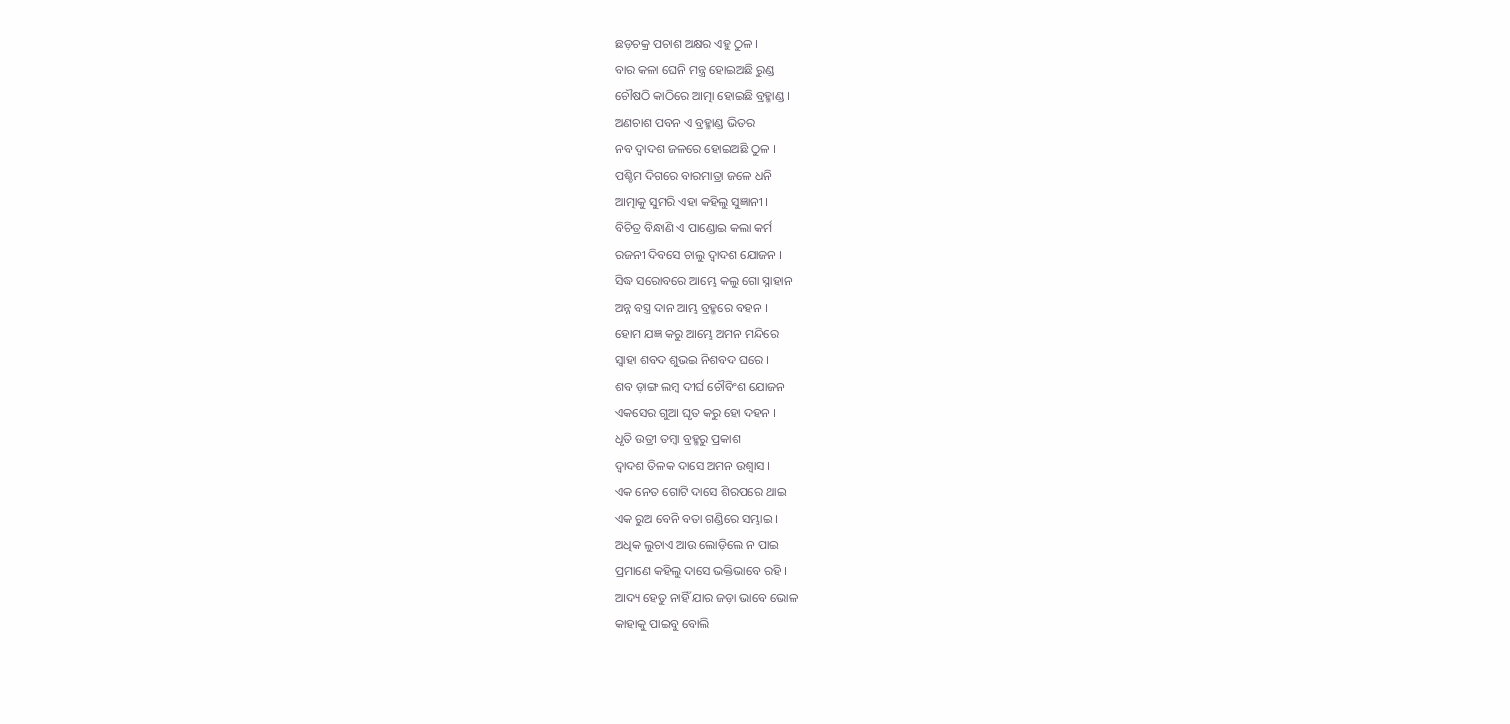ଛଡ଼ଚକ୍ର ପଚାଶ ଅକ୍ଷର ଏହୁ ଠୁଳ ।
ବାର କଳା ଘେନି ମନ୍ତ୍ର ହୋଇଅଛି ରୁଣ୍ଡ
ଚୌଷଠି କାଠିରେ ଆତ୍ମା ହୋଇଛି ବ୍ରହ୍ମାଣ୍ଡ ।
ଅଣଚାଶ ପବନ ଏ ବ୍ରହ୍ମାଣ୍ଡ ଭିତର
ନବ ଦ୍ୱାଦଶ ଜଳରେ ହୋଇଅଛି ଠୁଳ ।
ପଶ୍ଚିମ ଦିଗରେ ବାରମାତ୍ରା ଜଳେ ଧନି
ଆତ୍ମାକୁ ସୁମରି ଏହା କହିଲୁ ସୁଜ୍ଞାନୀ ।
ବିଚିତ୍ର ବିନ୍ଧାଣି ଏ ପାଣ୍ଡୋଇ କଲା କର୍ମ
ରଜନୀ ଦିବସେ ଚାଲୁ ଦ୍ୱାଦଶ ଯୋଜନ ।
ସିଦ୍ଧ ସରୋବରେ ଆମ୍ଭେ କଲୁ ଗୋ ସ୍ନାହାନ
ଅନ୍ନ ବସ୍ତ୍ର ଦାନ ଆମ୍ଭ ବ୍ରହ୍ମରେ ବହନ ।
ହୋମ ଯଜ୍ଞ କରୁ ଆମ୍ଭେ ଅମନ ମନ୍ଦିରେ
ସ୍ୱାହା ଶବଦ ଶୁଭଇ ନିଶବଦ ଘରେ ।
ଶବ ଡ଼ାଙ୍ଗ ଲମ୍ବ ଦୀର୍ଘ ଚୌବିଂଶ ଯୋଜନ
ଏକସେର ଗୁଆ ଘୃତ କରୁ ହୋ ଦହନ ।
ଧୃତି ଉତ୍ରୀ ତମ୍ବା ବ୍ରହ୍ମରୁ ପ୍ରକାଶ
ଦ୍ୱାଦଶ ତିଳକ ଦାସେ ଅମନ ଉଶ୍ୱାସ ।
ଏକ ନେତ ଗୋଟି ଦାସେ ଶିରପରେ ଥାଇ
ଏକ ରୁଅ ବେନି ବତା ଗଣ୍ଡିରେ ସମ୍ଭାଇ ।
ଅଧିକ ଲୁଚାଏ ଆଉ ଲୋଡ଼ିଲେ ନ ପାଇ
ପ୍ରମାଣେ କହିଲୁ ଦାସେ ଭକ୍ତିଭାବେ ରହି ।
ଆଦ୍ୟ ହେତୁ ନାହିଁ ଯାର ଜଡ଼ା ଭାବେ ଭୋଳ
କାହାକୁ ପାଇବୁ ବୋଲି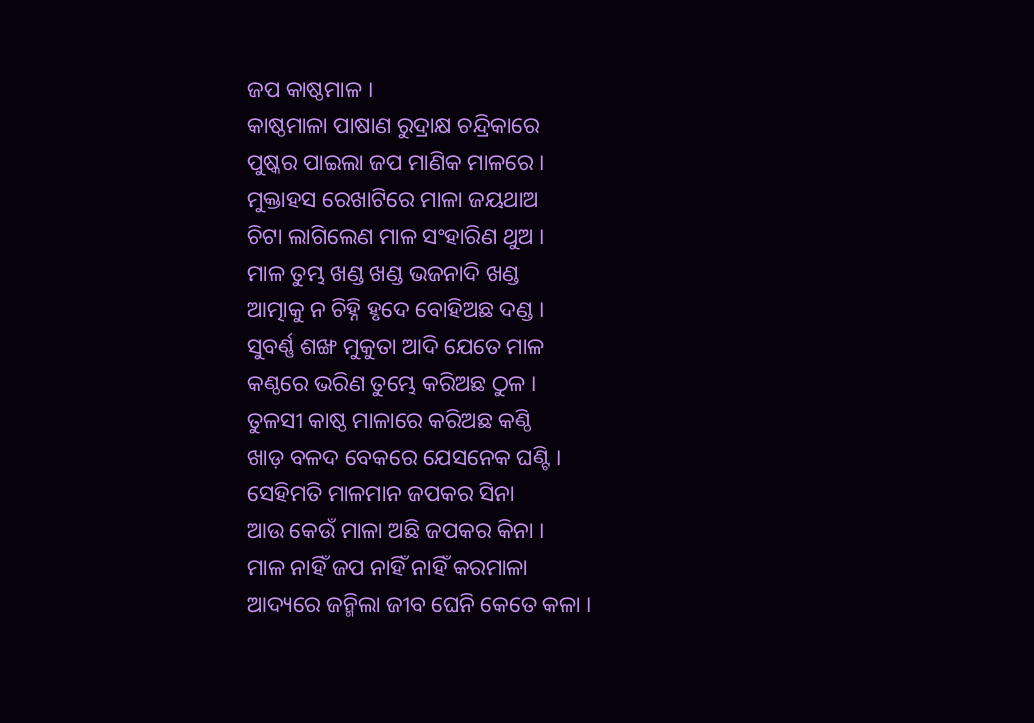ଜପ କାଷ୍ଠମାଳ ।
କାଷ୍ଠମାଳା ପାଷାଣ ରୁଦ୍ରାକ୍ଷ ଚନ୍ଦ୍ରିକାରେ
ପୁଷ୍କର ପାଇଲା ଜପ ମାଣିକ ମାଳରେ ।
ମୁକ୍ତାହସ ରେଖାଟିରେ ମାଳା ଜୟଥାଅ
ଚିଟା ଲାଗିଲେଣ ମାଳ ସଂହାରିଣ ଥୁଅ ।
ମାଳ ତୁମ୍ଭ ଖଣ୍ଡ ଖଣ୍ଡ ଭଜନାଦି ଖଣ୍ଡ
ଆତ୍ମାକୁ ନ ଚିହ୍ନି ହୃଦେ ବୋହିଅଛ ଦଣ୍ଡ ।
ସୁବର୍ଣ୍ଣ ଶଙ୍ଖ ମୁକୁତା ଆଦି ଯେତେ ମାଳ
କଣ୍ଠରେ ଭରିଣ ତୁମ୍ଭେ କରିଅଛ ଠୁଳ ।
ତୁଳସୀ କାଷ୍ଠ ମାଳାରେ କରିଅଛ କଣ୍ଠି
ଖାଡ଼ ବଳଦ ବେକରେ ଯେସନେକ ଘଣ୍ଟି ।
ସେହିମତି ମାଳମାନ ଜପକର ସିନା
ଆଉ କେଉଁ ମାଳା ଅଛି ଜପକର କିନା ।
ମାଳ ନାହିଁ ଜପ ନାହିଁ ନାହିଁ କରମାଳା
ଆଦ୍ୟରେ ଜନ୍ମିଲା ଜୀବ ଘେନି କେତେ କଳା ।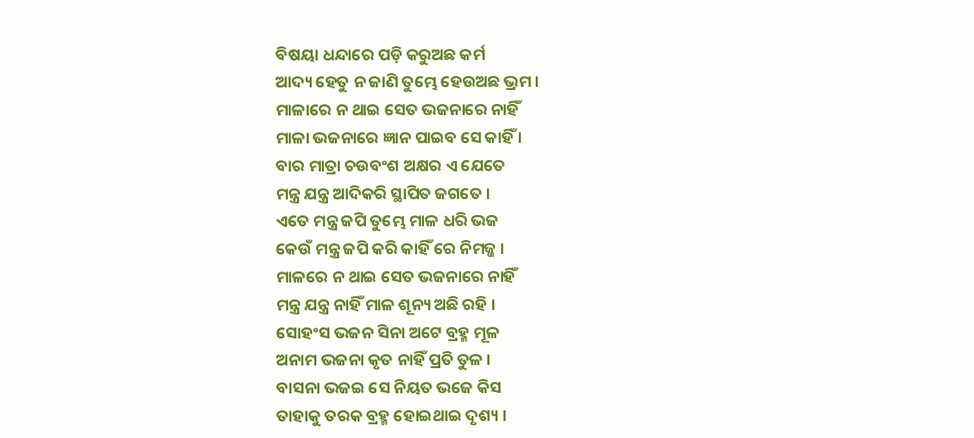ବିଷୟା ଧନ୍ଦାରେ ପଡ଼ି କରୁଅଛ କର୍ମ
ଆଦ୍ୟ ହେତୁ ନ ଜାଣି ତୁମ୍ଭେ ହେଉଅଛ ଭ୍ରମ ।
ମାଳାରେ ନ ଥାଇ ସେତ ଭଜନାରେ ନାହିଁ
ମାଳା ଭଜନାରେ ଜ୍ଞାନ ପାଇବ ସେ କାହିଁ ।
ବାର ମାତ୍ରା ଚଉବଂଶ ଅକ୍ଷର ଏ ଯେତେ
ମନ୍ତ୍ର ଯନ୍ତ୍ର ଆଦିକରି ସ୍ଥାପିତ ଜଗତେ ।
ଏତେ ମନ୍ତ୍ର ଜପି ତୁମ୍ଭେ ମାଳ ଧରି ଭଜ
କେଉଁ ମନ୍ତ୍ର ଜପି କରି କାହିଁ ରେ ନିମଜ୍ଜ ।
ମାଳରେ ନ ଥାଇ ସେତ ଭଜନାରେ ନାହିଁ
ମନ୍ତ୍ର ଯନ୍ତ୍ର ନାହିଁ ମାଳ ଶୂନ୍ୟ ଅଛି ରହି ।
ସୋହଂସ ଭଜନ ସିନା ଅଟେ ବ୍ରହ୍ମ ମୂଳ
ଅନାମ ଭଜନା କୃତ ନାହିଁ ପ୍ରତି ତୁଳ ।
ବାସନା ଭଜଇ ସେ ନିୟତ ଭଜେ କିସ
ତାହାକୁ ତରକ ବ୍ରହ୍ମ ହୋଇଥାଇ ଦୃଶ୍ୟ ।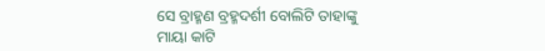ସେ ବ୍ରାହ୍ମଣ ବ୍ରହ୍ମଦର୍ଶୀ ବୋଲିଟି ତାହାଙ୍କୁ
ମାୟା କାଟି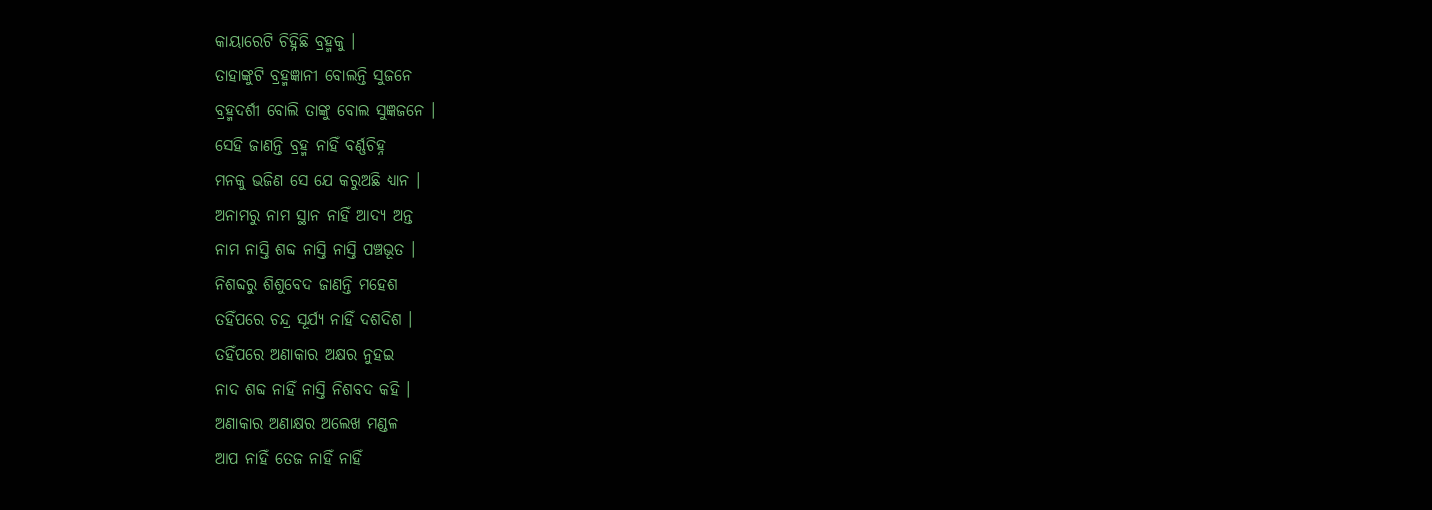କାୟାରେଟି ଚିହ୍ନିଛି ବ୍ରହ୍ମକୁ ।
ତାହାଙ୍କୁଟି ବ୍ରହ୍ମଜ୍ଞାନୀ ବୋଲନ୍ତି ସୁଜନେ
ବ୍ରହ୍ମଦର୍ଶୀ ବୋଲି ତାଙ୍କୁ ବୋଲ ସୁଜ୍ଞଜନେ ।
ସେହି ଜାଣନ୍ତି ବ୍ରହ୍ମ ନାହିଁ ବର୍ଣ୍ଣଚିହ୍ନ
ମନକୁ ଭଜିଣ ସେ ଯେ କରୁଅଛି ଧ୍ୟାନ ।
ଅନାମରୁ ନାମ ସ୍ଥାନ ନାହିଁ ଆଦ୍ୟ ଅନ୍ତ
ନାମ ନାସ୍ତି ଶବ୍ଦ ନାସ୍ତି ନାସ୍ତି ପଞ୍ଚଭୂତ ।
ନିଶବ୍ଦରୁ ଶିଶୁବେଦ ଜାଣନ୍ତି ମହେଶ
ତହିଁପରେ ଚନ୍ଦ୍ର ସୂର୍ଯ୍ୟ ନାହିଁ ଦଶଦିଶ ।
ତହିଁପରେ ଅଣାକାର ଅକ୍ଷର ନୁହଇ
ନାଦ ଶବ୍ଦ ନାହିଁ ନାସ୍ତି ନିଶବଦ କହି ।
ଅଣାକାର ଅଣାକ୍ଷର ଅଲେଖ ମଣ୍ଡଳ
ଆପ ନାହିଁ ତେଜ ନାହିଁ ନାହିଁ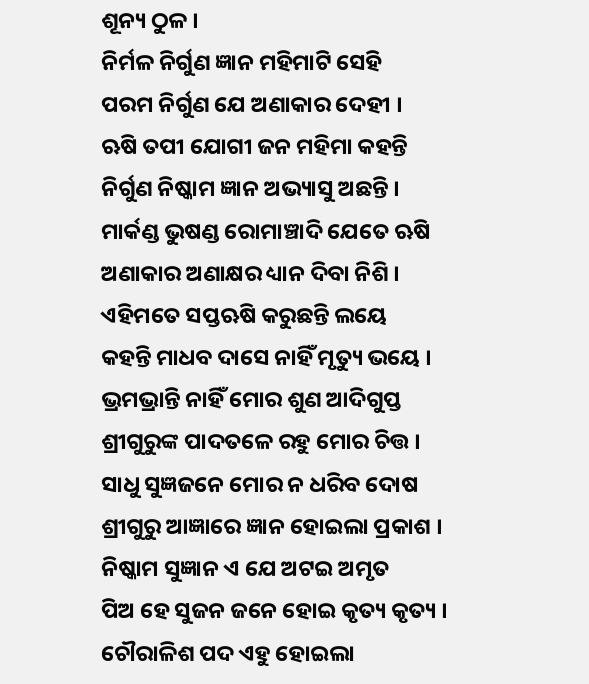ଶୂନ୍ୟ ଠୁଳ ।
ନିର୍ମଳ ନିର୍ଗୁଣ ଜ୍ଞାନ ମହିମାଟି ସେହି
ପରମ ନିର୍ଗୁଣ ଯେ ଅଣାକାର ଦେହୀ ।
ଋଷି ତପୀ ଯୋଗୀ ଜନ ମହିମା କହନ୍ତି
ନିର୍ଗୁଣ ନିଷ୍କାମ ଜ୍ଞାନ ଅଭ୍ୟାସୁ ଅଛନ୍ତି ।
ମାର୍କଣ୍ଡ ଭୁଷଣ୍ଡ ରୋମାଞ୍ଚାଦି ଯେତେ ଋଷି
ଅଣାକାର ଅଣାକ୍ଷର ଧ୍ୟାନ ଦିବା ନିଶି ।
ଏହିମତେ ସପ୍ତଋଷି କରୁଛନ୍ତି ଲୟେ
କହନ୍ତି ମାଧବ ଦାସେ ନାହିଁ ମୃତ୍ୟୁ ଭୟେ ।
ଭ୍ରମଭ୍ରାନ୍ତି ନାହିଁ ମୋର ଶୁଣ ଆଦିଗୁପ୍ତ
ଶ୍ରୀଗୁରୁଙ୍କ ପାଦତଳେ ରହୁ ମୋର ଚିତ୍ତ ।
ସାଧୁ ସୁଜ୍ଞଜନେ ମୋର ନ ଧରିବ ଦୋଷ
ଶ୍ରୀଗୁରୁ ଆଜ୍ଞାରେ ଜ୍ଞାନ ହୋଇଲା ପ୍ରକାଶ ।
ନିଷ୍କାମ ସୁଜ୍ଞାନ ଏ ଯେ ଅଟଇ ଅମୃତ
ପିଅ ହେ ସୁଜନ ଜନେ ହୋଇ କୃତ୍ୟ କୃତ୍ୟ ।
ଚୌରାଳିଶ ପଦ ଏହୁ ହୋଇଲା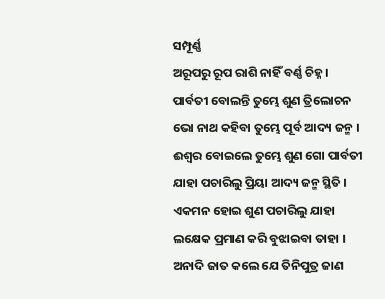ସମ୍ପୂର୍ଣ୍ଣ
ଅରୂପରୁ ରୂପ ରାଶି ନାହିଁ ବର୍ଣ୍ଣ ଚିହ୍ନ ।
ପାର୍ବତୀ ବୋଲନ୍ତି ତୁମ୍ଭେ ଶୁଣ ତ୍ରିଲୋଚନ
ଭୋ ନାଥ କହିବା ତୁମ୍ଭେ ପୂର୍ବ ଆଦ୍ୟ ଜନ୍ମ ।
ଈଶ୍ୱର ବୋଇଲେ ତୁମ୍ଭେ ଶୁଣ ଗୋ ପାର୍ବତୀ
ଯାହା ପଚାରିଲୁ ପ୍ରିୟା ଆଦ୍ୟ ଜନ୍ମ ସ୍ଥିତି ।
ଏକମନ ହୋଇ ଶୁଣ ପଚାରିଲୁ ଯାହା
ଲକ୍ଷେକ ପ୍ରମାଣ କରି ବୁଝାଇବା ତାହା ।
ଅନାଦି ଜାତ କଲେ ଯେ ତିନିପୁତ୍ର ଜାଣ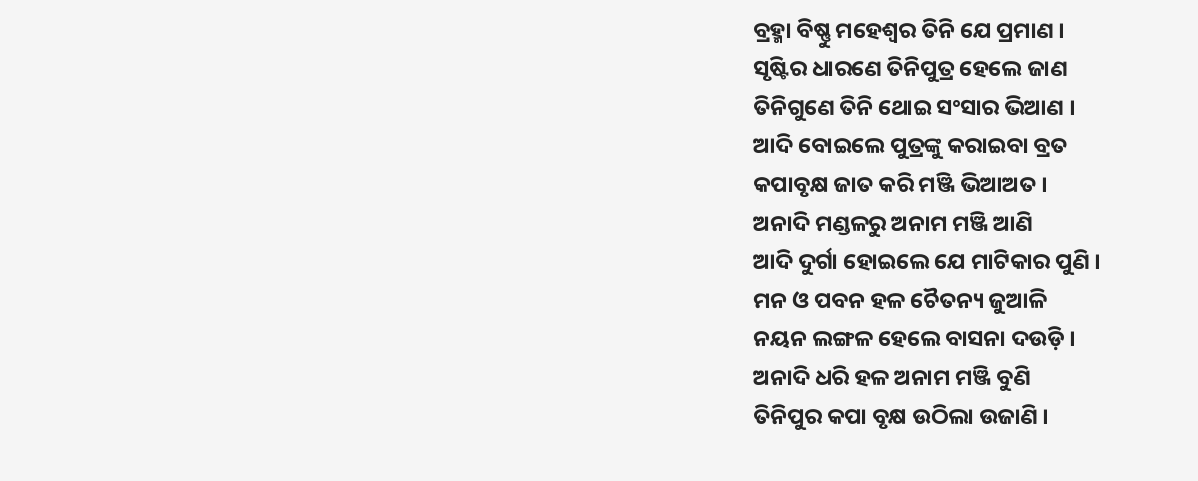ବ୍ରହ୍ମା ବିଷ୍ଣୁ ମହେଶ୍ୱର ତିନି ଯେ ପ୍ରମାଣ ।
ସୃଷ୍ଟିର ଧାରଣେ ତିନିପୁତ୍ର ହେଲେ ଜାଣ
ତିନିଗୁଣେ ତିନି ଥୋଇ ସଂସାର ଭିଆଣ ।
ଆଦି ବୋଇଲେ ପୁତ୍ରଙ୍କୁ କରାଇବା ବ୍ରତ
କପାବୃକ୍ଷ ଜାତ କରି ମଞ୍ଜି ଭିଆଅତ ।
ଅନାଦି ମଣ୍ଡଳରୁ ଅନାମ ମଞ୍ଜି ଆଣି
ଆଦି ଦୁର୍ଗା ହୋଇଲେ ଯେ ମାଟିକାର ପୁଣି ।
ମନ ଓ ପବନ ହଳ ଚୈତନ୍ୟ ଜୁଆଳି
ନୟନ ଲଙ୍ଗଳ ହେଲେ ବାସନା ଦଉଡ଼ି ।
ଅନାଦି ଧରି ହଳ ଅନାମ ମଞ୍ଜି ବୁଣି
ତିନିପୁର କପା ବୃକ୍ଷ ଉଠିଲା ଉଜାଣି ।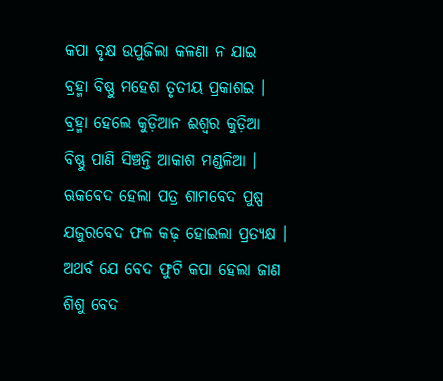କପା ବୃକ୍ଷ ଉପୁଜିଲା କଳଣା ନ ଯାଇ
ବ୍ରହ୍ମା ବିଷ୍ଣୁ ମହେଶ ତୃତୀୟ ପ୍ରକାଶଇ ।
ବ୍ରହ୍ମା ହେଲେ କୁଡ଼ିଆନ ଈଶ୍ୱର କୁଡ଼ିଆ
ବିଷ୍ଣୁ ପାଣି ସିଞ୍ଚନ୍ତି ଆକାଶ ମଣ୍ଡଳିଆ ।
ଋକବେଦ ହେଲା ପତ୍ର ଶାମବେଦ ପୁଷ୍ପ
ଯଜୁରବେଦ ଫଳ କଢ଼ ହୋଇଲା ପ୍ରତ୍ୟକ୍ଷ ।
ଅଥର୍ବ ଯେ ବେଦ ଫୁଟି କପା ହେଲା ଜାଣ
ଶିଶୁ ବେଦ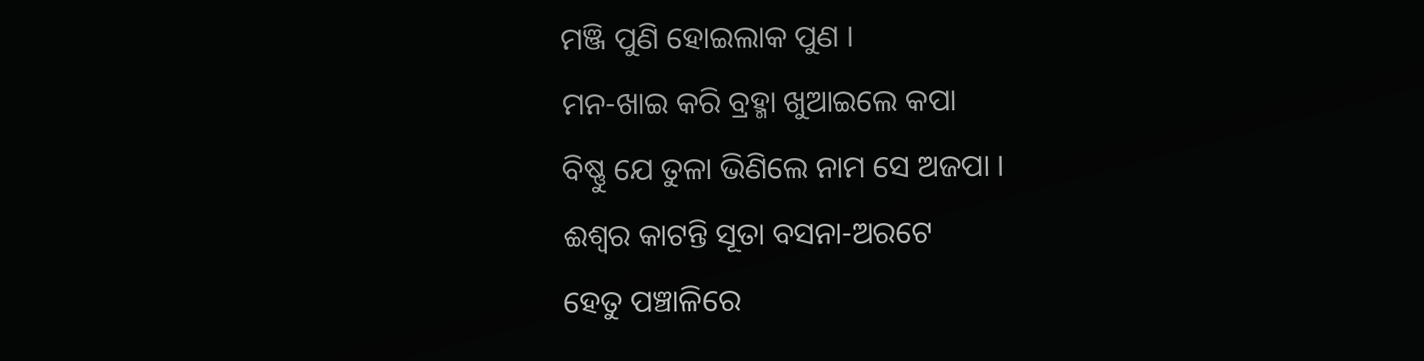ମଞ୍ଜି ପୁଣି ହୋଇଲାକ ପୁଣ ।
ମନ-ଖାଇ କରି ବ୍ରହ୍ମା ଖୁଆଇଲେ କପା
ବିଷ୍ଣୁ ଯେ ତୁଳା ଭିଣିଲେ ନାମ ସେ ଅଜପା ।
ଈଶ୍ୱର କାଟନ୍ତି ସୂତା ବସନା-ଅରଟେ
ହେତୁ ପଞ୍ଚାଳିରେ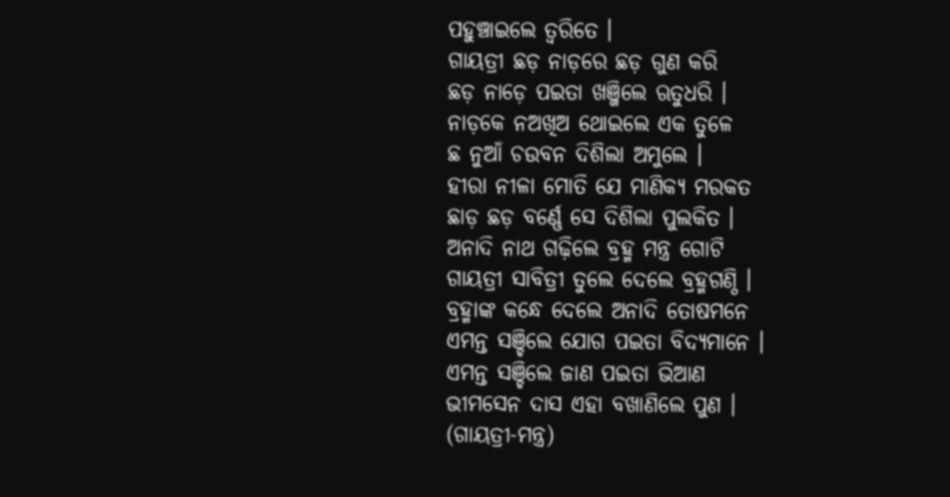ପହୁଞ୍ଚାଇଲେ ତ୍ୱରିତେ ।
ଗାୟତ୍ରୀ ଛଡ଼ ନାଡ଼ରେ ଛଡ଼ ଗୁଣ କରି
ଛଡ଼ ନାଡ଼େ ପଇତା ଖଞ୍ଜିଲେ ଋତୁଧରି ।
ନାଡ଼କେ ନଅଖିଅ ଥୋଇଲେ ଏକ ତୁଳେ
ଛ ନୁଆଁ ଚଉବନ ଦିଶିଲା ଅମୁଲେ ।
ହୀରା ନୀଳା ମୋତି ଯେ ମାଣିକ୍ୟ ମରକତ
ଛାଡ଼ ଛଡ଼ ବର୍ଣ୍ଣେ ସେ ଦିଶିଲା ପୁଲକିତ ।
ଅନାଦି ନାଥ ଗଢ଼ିଲେ ବ୍ରହ୍ମ ମନ୍ତ୍ର ଗୋଟି
ଗାୟତ୍ରୀ ସାବିତ୍ରୀ ତୁଲେ ଦେଲେ ବ୍ରହ୍ମଗଣ୍ଠି ।
ବ୍ରହ୍ମାଙ୍କ କନ୍ଧେ ଦେଲେ ଅନାଦି ତୋଷମନେ
ଏମନ୍ତ ସଞ୍ଚିଲେ ଯୋଗ ପଇତା ବିଦ୍ୟମାନେ ।
ଏମନ୍ତ ସଞ୍ଚିଲେ ଜାଣ ପଇତା ଭିଆଣ
ଭୀମସେନ ଦାସ ଏହା ବଖାଣିଲେ ପୁଣ ।
(ଗାୟତ୍ରୀ-ମନ୍ତ୍ର)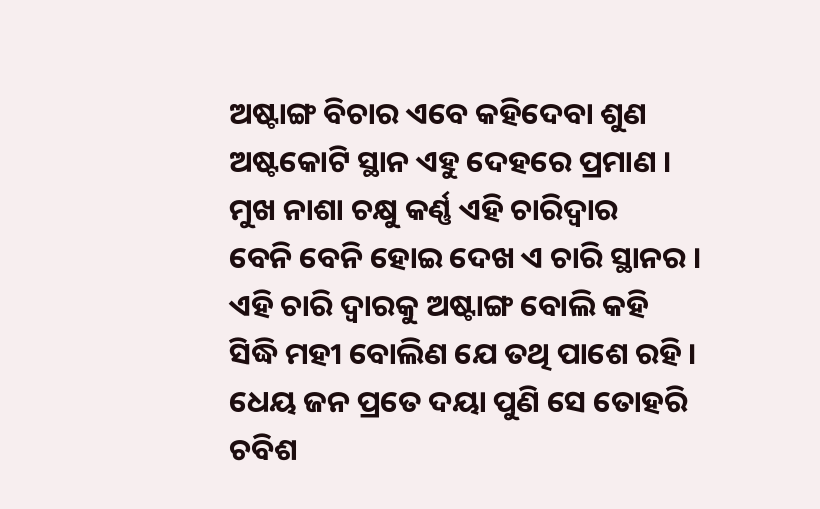ଅଷ୍ଟାଙ୍ଗ ବିଚାର ଏବେ କହିଦେବା ଶୁଣ
ଅଷ୍ଟକୋଟି ସ୍ଥାନ ଏହୁ ଦେହରେ ପ୍ରମାଣ ।
ମୁଖ ନାଶା ଚକ୍ଷୁ କର୍ଣ୍ଣ ଏହି ଚାରିଦ୍ୱାର
ବେନି ବେନି ହୋଇ ଦେଖ ଏ ଚାରି ସ୍ଥାନର ।
ଏହି ଚାରି ଦ୍ୱାରକୁ ଅଷ୍ଟାଙ୍ଗ ବୋଲି କହି
ସିଦ୍ଧି ମହୀ ବୋଲିଣ ଯେ ତଥି ପାଶେ ରହି ।
ଧେୟ ଜନ ପ୍ରତେ ଦୟା ପୁଣି ସେ ତୋହରି
ଚବିଶ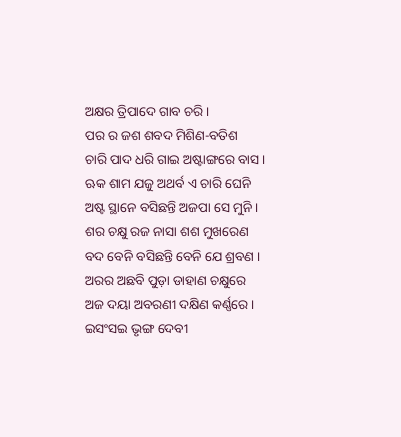ଅକ୍ଷର ତ୍ରିପାଦେ ଗାବ ଚରି ।
ପର ର ଜଶ ଶବଦ ମିଶିଣ-ବତିଶ
ଚାରି ପାଦ ଧରି ଗାଇ ଅଷ୍ଟାଙ୍ଗରେ ବାସ ।
ଋକ ଶାମ ଯଜୁ ଅଥର୍ବ ଏ ଚାରି ଘେନି
ଅଷ୍ଟ ସ୍ଥାନେ ବସିଛନ୍ତି ଅଜପା ସେ ମୁନି ।
ଶର ଚକ୍ଷୁ ରଜ ନାସା ଶଶ ମୁଖରେଣ
ବଦ ବେନି ବସିଛନ୍ତି ବେନି ଯେ ଶ୍ରବଣ ।
ଅରର ଅଛବି ପୁଡ଼ା ଡାହାଣ ଚକ୍ଷୁରେ
ଅଜ ଦୟା ଅବରଣୀ ଦକ୍ଷିଣ କର୍ଣ୍ଣରେ ।
ଇସଂସଇ ଭୃଙ୍ଗ ଦେବୀ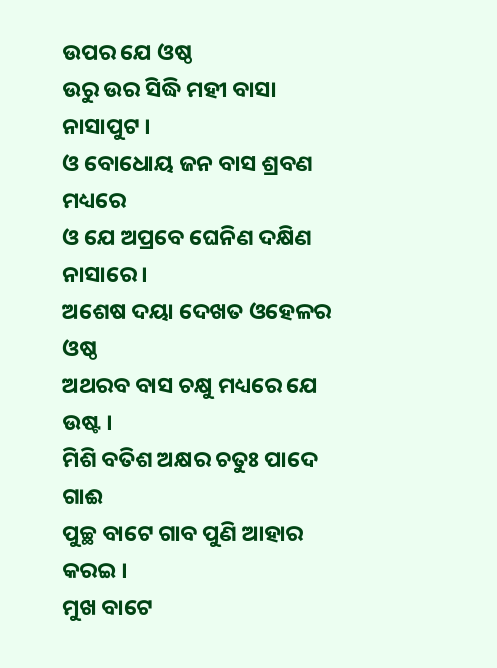ଉପର ଯେ ଓଷ୍ଠ
ଉରୁ ଉର ସିଦ୍ଧି ମହୀ ବାସା ନାସାପୁଟ ।
ଓ ବୋଧୋୟ ଜନ ବାସ ଶ୍ରବଣ ମଧ୍ୟରେ
ଓ ଯେ ଅପ୍ରବେ ଘେନିଣ ଦକ୍ଷିଣ ନାସାରେ ।
ଅଶେଷ ଦୟା ଦେଖତ ଓହେଳର ଓଷ୍ଠ
ଅଥରବ ବାସ ଚକ୍ଷୁ ମଧ୍ୟରେ ଯେ ଉଷ୍ଟ ।
ମିଶି ବତିଶ ଅକ୍ଷର ଚତୁଃ ପାଦେ ଗାଈ
ପୁଚ୍ଛ ବାଟେ ଗାବ ପୁଣି ଆହାର କରଇ ।
ମୁଖ ବାଟେ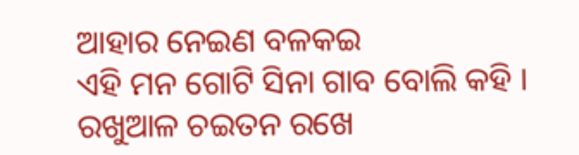ଆହାର ନେଇଣ ବଳକଇ
ଏହି ମନ ଗୋଟି ସିନା ଗାବ ବୋଲି କହି ।
ରଖୁଆଳ ଚଇତନ ରଖେ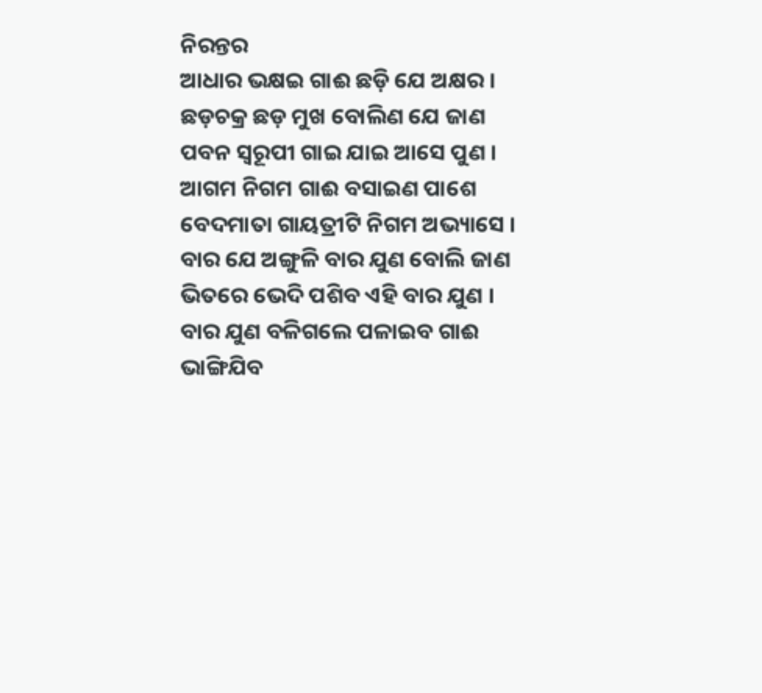ନିରନ୍ତର
ଆଧାର ଭକ୍ଷଇ ଗାଈ ଛଡ଼ି ଯେ ଅକ୍ଷର ।
ଛଡ଼ଚକ୍ର ଛଡ଼ ମୁଖ ବୋଲିଣ ଯେ ଜାଣ
ପବନ ସ୍ୱରୂପୀ ଗାଇ ଯାଇ ଆସେ ପୁଣ ।
ଆଗମ ନିଗମ ଗାଈ ବସାଇଣ ପାଶେ
ବେଦମାତା ଗାୟତ୍ରୀଟି ନିଗମ ଅଭ୍ୟାସେ ।
ବାର ଯେ ଅଙ୍ଗୁଳି ବାର ଯୁଣ ବୋଲି ଜାଣ
ଭିତରେ ଭେଦି ପଶିବ ଏହି ବାର ଯୁଣ ।
ବାର ଯୁଣ ବଳିଗଲେ ପଳାଇବ ଗାଈ
ଭାଙ୍ଗିଯିବ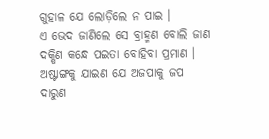ଗୁହାଳ ଯେ ଲୋଡ଼ିଲେ ନ ପାଇ ।
ଏ ଭେଦ ଜାଣିଲେ ସେ ବ୍ରାହ୍ମଣ ବୋଲି ଜାଣ
ଦକ୍ଷିଣ କନ୍ଧେ ପଇତା ବୋହିବା ପ୍ରମାଣ ।
ଅଷ୍ଟାଙ୍ଗକୁ ଯାଇଣ ଯେ ଅଜପାକୁ ଜପ
ଦାରୁଣ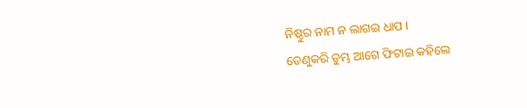ନିଷ୍ଠୁର ନାମ ନ ଲାଗଇ ଧାପ ।
ତେଣୁକରି ତୁମ୍ଭ ଆଗେ ଫିଟାଇ କହିଲେ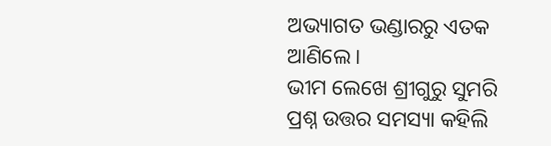ଅଭ୍ୟାଗତ ଭଣ୍ଡାରରୁ ଏତକ ଆଣିଲେ ।
ଭୀମ ଲେଖେ ଶ୍ରୀଗୁରୁ ସୁମରି
ପ୍ରଶ୍ନ ଉତ୍ତର ସମସ୍ୟା କହିଲି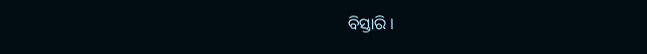ବିସ୍ତାରି ।